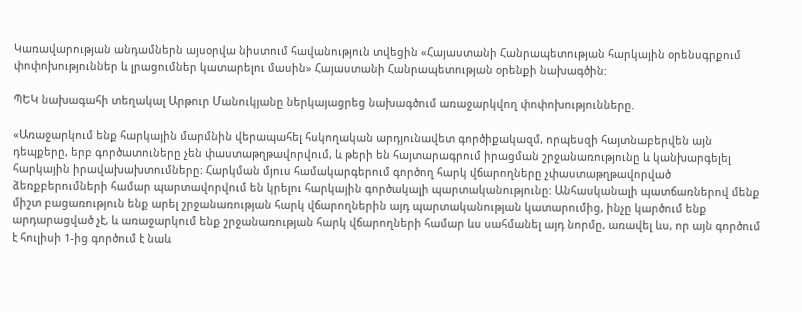Կառավարության անդամներն այսօրվա նիստում հավանություն տվեցին «Հայաստանի Հանրապետության հարկային օրենսգրքում փոփոխություններ և լրացումներ կատարելու մասին» Հայաստանի Հանրապետության օրենքի նախագծին:

ՊԵԿ նախագահի տեղակալ Արթուր Մանուկյանը ներկայացրեց նախագծում առաջարկվող փոփոխությունները.

«Առաջարկում ենք հարկային մարմնին վերապահել հսկողական արդյունավետ գործիքակազմ, որպեսզի հայտնաբերվեն այն դեպքերը, երբ գործատուները չեն փաստաթղթավորվում, և թերի են հայտարագրում իրացման շրջանառությունը և կանխարգելել հարկային իրավախախտումները: Հարկման մյուս համակարգերում գործող հարկ վճարողները չփաստաթղթավորված ձեռքբերումների համար պարտավորվում են կրելու հարկային գործակալի պարտականությունը: Անհասկանալի պատճառներով մենք միշտ բացառություն ենք արել շրջանառության հարկ վճարողներին այդ պարտականության կատարումից, ինչը կարծում ենք արդարացված չէ, և առաջարկում ենք շրջանառության հարկ վճարողների համար ևս սահմանել այդ նորմը, առավել ևս, որ այն գործում է հուլիսի 1-ից գործում է նաև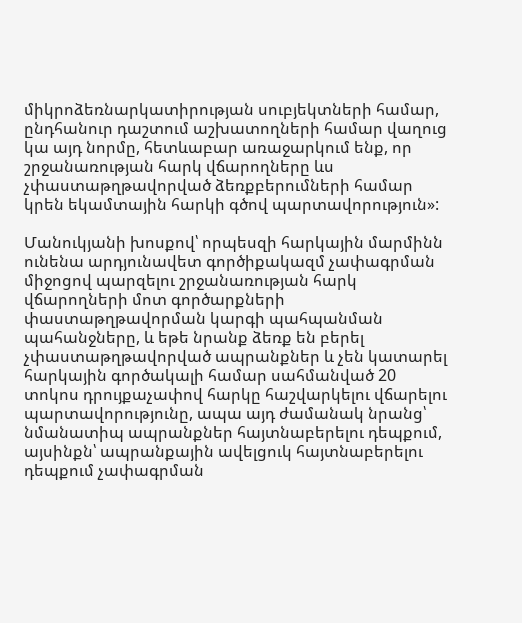միկրոձեռնարկատիրության սուբյեկտների համար, ընդհանուր դաշտում աշխատողների համար վաղուց կա այդ նորմը, հետևաբար առաջարկում ենք, որ շրջանառության հարկ վճարողները ևս չփաստաթղթավորված ձեռքբերումների համար կրեն եկամտային հարկի գծով պարտավորություն»:

Մանուկյանի խոսքով՝ որպեսզի հարկային մարմինն ունենա արդյունավետ գործիքակազմ չափագրման միջոցով պարզելու շրջանառության հարկ վճարողների մոտ գործարքների փաստաթղթավորման կարգի պահպանման պահանջները, և եթե նրանք ձեռք են բերել չփաստաթղթավորված ապրանքներ և չեն կատարել հարկային գործակալի համար սահմանված 20 տոկոս դրույքաչափով հարկը հաշվարկելու վճարելու պարտավորությունը, ապա այդ ժամանակ նրանց՝ նմանատիպ ապրանքներ հայտնաբերելու դեպքում, այսինքն՝ ապրանքային ավելցուկ հայտնաբերելու դեպքում չափագրման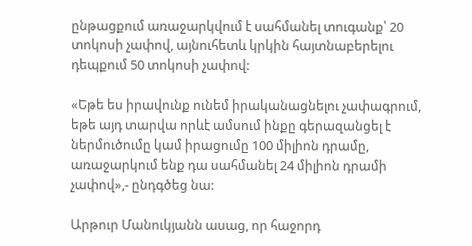ընթացքում առաջարկվում է սահմանել տուգանք՝ 20 տոկոսի չափով, այնուհետև կրկին հայտնաբերելու դեպքում 50 տոկոսի չափով:

«Եթե ես իրավունք ունեմ իրականացնելու չափագրում, եթե այդ տարվա որևէ ամսում ինքը գերազանցել է ներմուծումը կամ իրացումը 100 միլիոն դրամը, առաջարկում ենք դա սահմանել 24 միլիոն դրամի չափով»,- ընդգծեց նա:

Արթուր Մանուկյանն ասաց, որ հաջորդ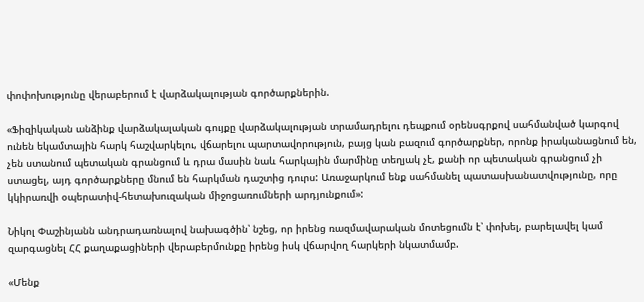փոփոխությունը վերաբերում է վարձակալության գործարքներին.

«Ֆիզիկական անձինք վարձակալական գույքը վարձակալության տրամադրելու դեպքում օրենսգրքով սահմանված կարգով ունեն եկամտային հարկ հաշվարկելու, վճարելու պարտավորություն, բայց կան բազում գործարքներ, որոնք իրականացնում են, չեն ստանում պետական գրանցում և դրա մասին նաև հարկային մարմինը տեղյակ չէ, քանի որ պետական գրանցում չի ստացել, այդ գործարքները մնում են հարկման դաշտից դուրս: Առաջարկում ենք սահմանել պատասխանատվությունը, որը կկիրառվի օպերատիվ-հետախուզական միջոցառումների արդյունքում»:

Նիկոլ Փաշինյանն անդրադառնալով նախագծին՝ նշեց, որ իրենց ռազմավարական մոտեցումն է՝ փոխել, բարելավել կամ զարգացնել ՀՀ քաղաքացիների վերաբերմունքը իրենց իսկ վճարվող հարկերի նկատմամբ.

«Մենք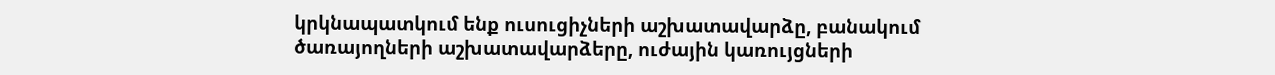կրկնապատկում ենք ուսուցիչների աշխատավարձը, բանակում ծառայողների աշխատավարձերը, ուժային կառույցների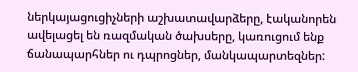ներկայացուցիչների աշխատավարձերը, էականորեն ավելացել են ռազմական ծախսերը, կառուցում ենք ճանապարհներ ու դպրոցներ, մանկապարտեզներ: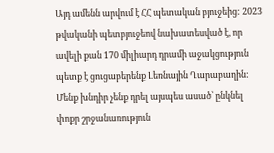Այդ ամենն արվում է ՀՀ պետական բյուջեից: 2023 թվականի պետբյուջեով նախատեսված է, որ ավելի քան 170 միլիարդ դրամի աջակցություն  պետք է ցուցաբերենք Լեռնային Ղարաբաղին: Մենք խնդիր չենք դրել այսպես ասած՝ ընկնել փոքր շրջանառություն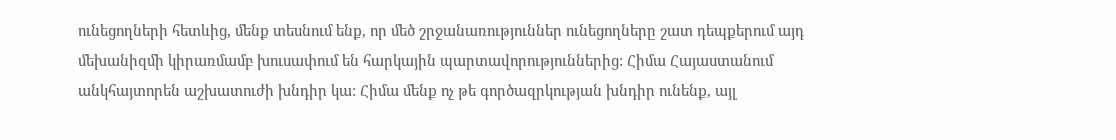ունեցողների հետևից, մենք տեսնում ենք, որ մեծ շրջանառություններ ունեցողները շատ դեպքերում այդ մեխանիզմի կիրառմամբ խուսափում են հարկային պարտավորություններից: Հիմա Հայաստանում անկհայտորեն աշխատուժի խնդիր կա: Հիմա մենք ոչ թե գործազրկության խնդիր ունենք, այլ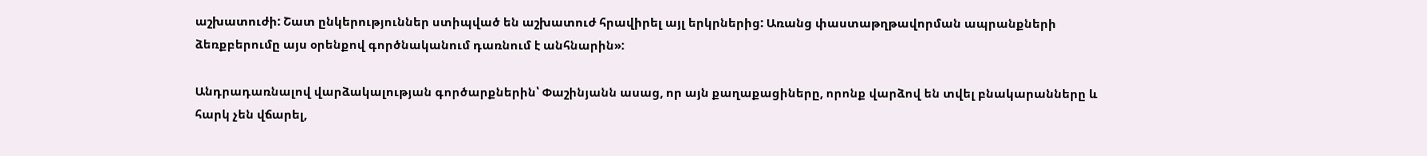աշխատուժի: Շատ ընկերություններ ստիպված են աշխատուժ հրավիրել այլ երկրներից: Առանց փաստաթղթավորման ապրանքների ձեռքբերումը այս օրենքով գործնականում դառնում է անհնարին»:

Անդրադառնալով վարձակալության գործարքներին՝ Փաշինյանն ասաց, որ այն քաղաքացիները, որոնք վարձով են տվել բնակարանները և հարկ չեն վճարել,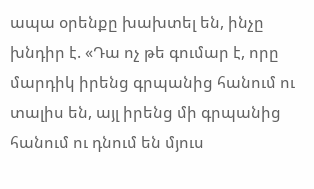ապա օրենքը խախտել են, ինչը խնդիր է. «Դա ոչ թե գումար է, որը մարդիկ իրենց գրպանից հանում ու տալիս են, այլ իրենց մի գրպանից հանում ու դնում են մյուս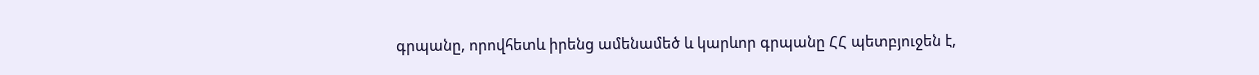գրպանը, որովհետև իրենց ամենամեծ և կարևոր գրպանը ՀՀ պետբյուջեն է,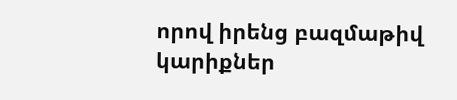որով իրենց բազմաթիվ կարիքներ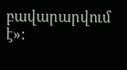բավարարվում է»: